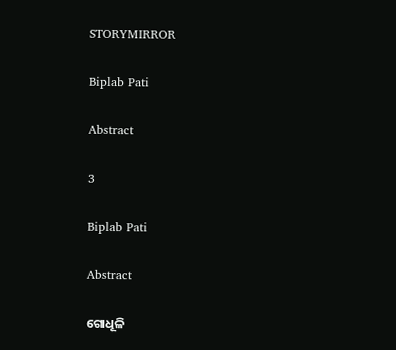STORYMIRROR

Biplab Pati

Abstract

3

Biplab Pati

Abstract

ଗୋଧୂଳି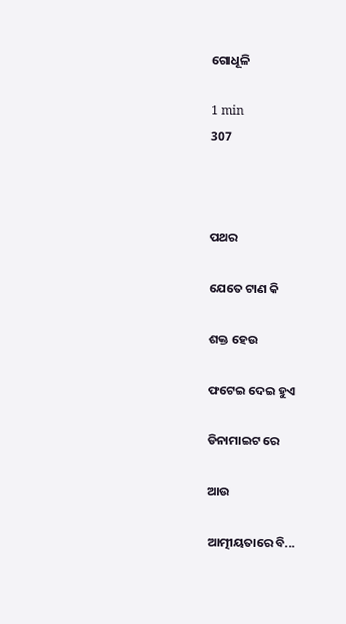ଗୋଧୂଳି

1 min
307



ପଥର

ଯେତେ ଟାଣ କି

ଶକ୍ତ ହେଉ

ଫଟେଇ ଦେଇ ହୁଏ

ଡିନାମାଇଟ ରେ

ଆଉ

ଆତ୍ମୀୟତାରେ ବି...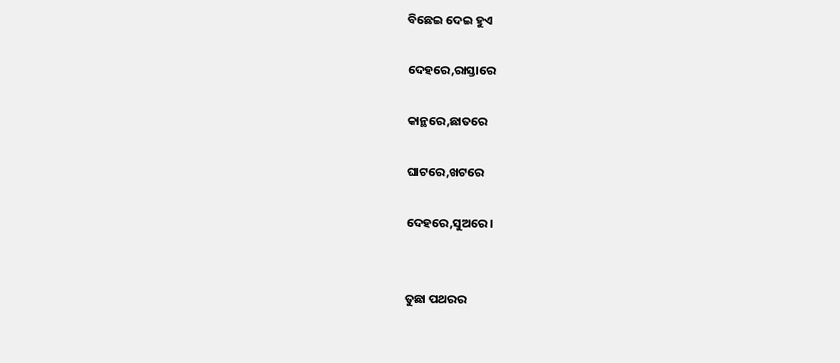ବିଛେଇ ଦେଇ ହୁଏ

ଦେହରେ,ରାସ୍ତାରେ

କାନ୍ଥରେ,ଛାତରେ

ଘାଟରେ,ଖଟରେ

ଦେହରେ,ସୁଅରେ ।


ତୁଛା ପଥରର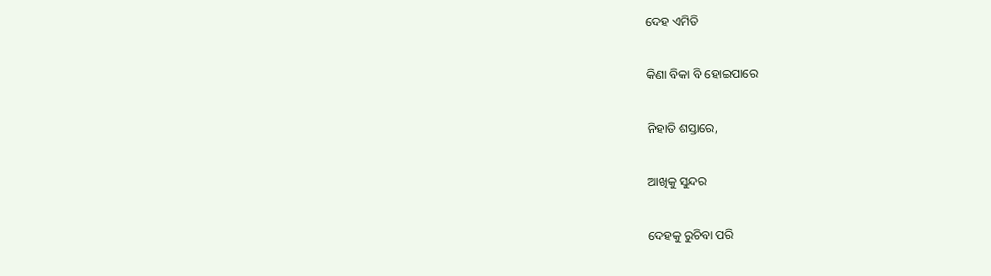ଦେହ ଏମିତି

କିଣା ବିକା ବି ହୋଇପାରେ

ନିହାତି ଶସ୍ତାରେ,

ଆଖିକୁ ସୁନ୍ଦର

ଦେହକୁ ରୁଚିବା ପରି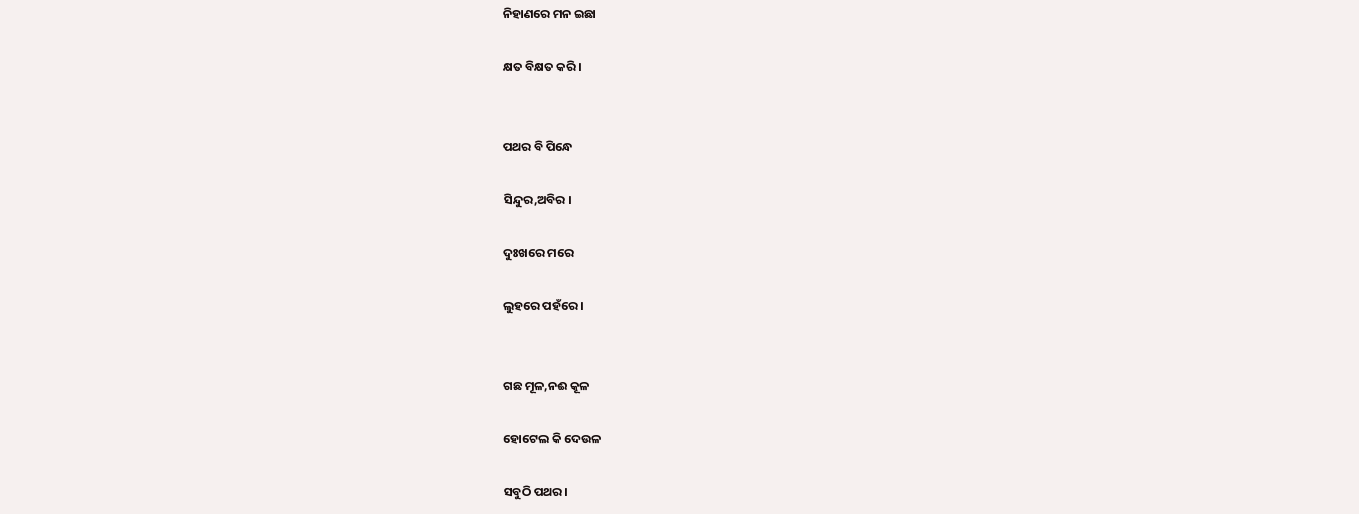ନିହାଣରେ ମନ ଇଛା

କ୍ଷତ ବିକ୍ଷତ କରି ।


ପଥର ବି ପିନ୍ଧେ

ସିନ୍ଦୁର,ଅବିର ।

ଦୁଃଖରେ ମରେ

ଲୁହରେ ପହଁରେ ।


ଗଛ ମୂଳ,ନଈ କୂଳ

ହୋଟେଲ କି ଦେଉଳ

ସବୁଠି ପଥର।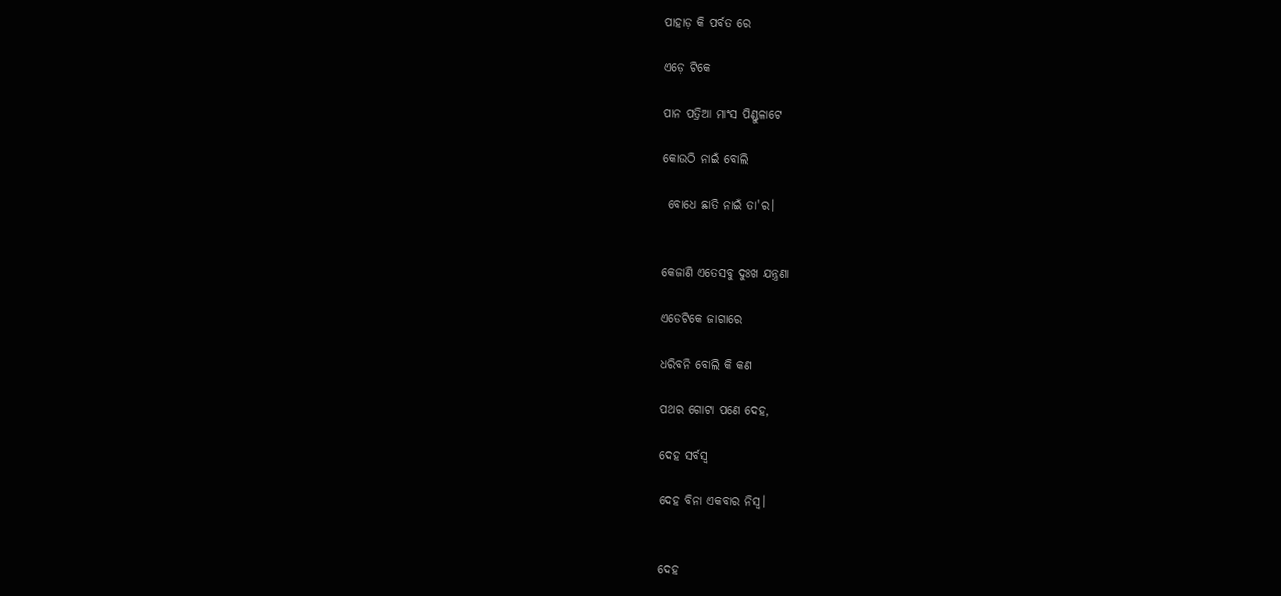ପାହାଡ଼ କି ପର୍ବତ ରେ

ଏଡ଼େ ଟିକେ

ପାନ ପତ୍ରିଆ ମାଂସ ପିଣ୍ଡୁଳାଟେ

କୋଉଠି ନାଇଁ ବୋଲି

 ବୋଧେ ଛାତି ନାଇଁ ତା'ର।


କେଜାଣି ଏତେସବୁ ଦୁଃଖ ଯନ୍ତ୍ରଣା

ଏଡେଟିକେ ଜାଗାରେ

ଧରିବନି ବୋଲି କି କଣ

ପଥର ଗୋଟା ପଣେ ଦେହ,

ଦେହ ସର୍ବସ୍ୱ

ଦେହ ବିନା ଏକବାର ନିସ୍ବ।


ଦେହ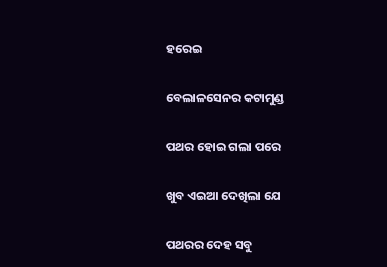ହରେଇ

ବେଲାଳସେନର କଟାମୁଣ୍ଡ

ପଥର ହୋଇ ଗଲା ପରେ

ଖୁବ ଏଇଆ ଦେଖିଲା ଯେ

ପଥରର ଦେହ ସବୁ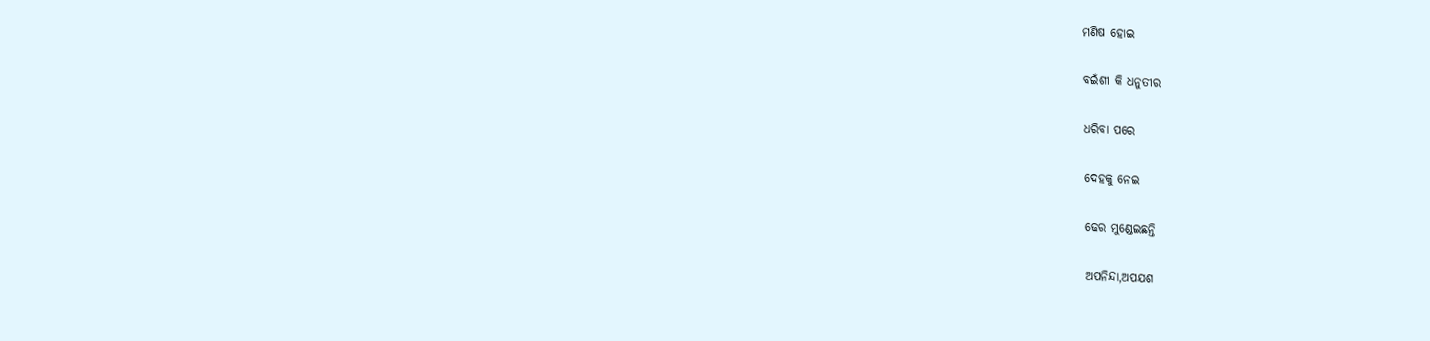ମଣିଷ ହୋଇ

ବଇଁଶୀ କି ଧନୁତୀର

ଧରିବା ପରେ

ଦେହକୁ ନେଇ

ଢେର ମୁଣ୍ଡେଇଛନ୍ତି

ଅପନିନ୍ଦା,ଅପଯଶ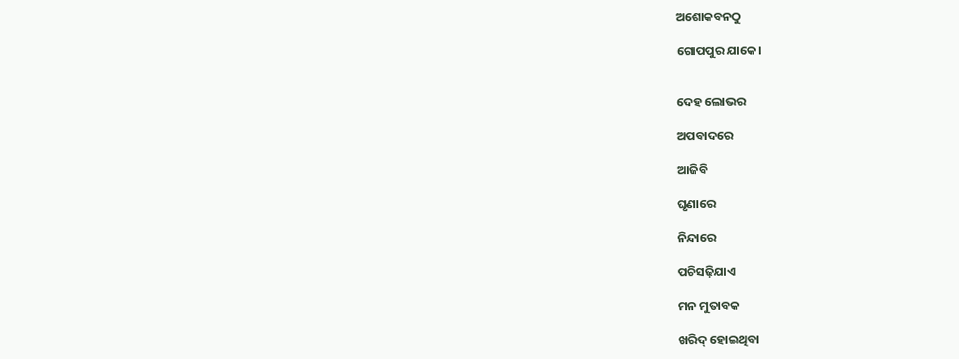ଅଶୋକବନଠୁ

ଗୋପପୁର ଯାକେ।


ଦେହ ଲୋଭର

ଅପବାଦରେ

ଆଜିବି

ଘୃଣାରେ

ନିନ୍ଦାରେ

ପଚିସଢ଼ିଯାଏ

ମନ ମୁତାବକ

ଖରିଦ୍ ହୋଇଥିବା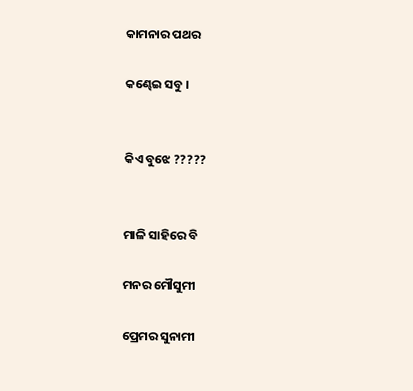କାମନାର ପଥର

କଣ୍ଢେଇ ସବୁ ।


କିଏ ବୁଝେ ?????


ମାଳି ସାହିରେ ବି

ମନର ମୌସୁମୀ

ପ୍ରେମର ସୁନାମୀ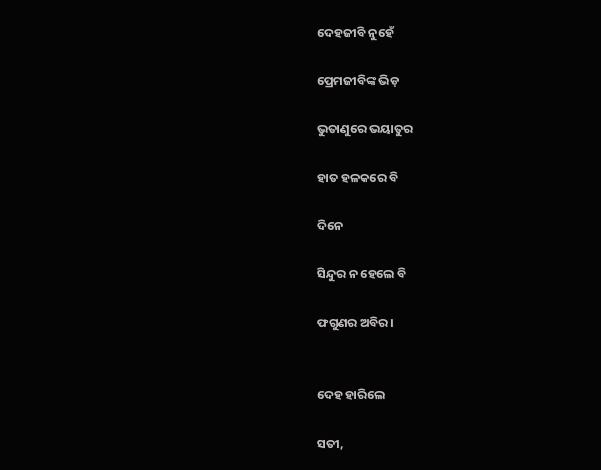ଦେହଜୀବି ନୁହେଁ

ପ୍ରେମଜୀବିଙ୍କ ଭିଡ଼

ଭୁତାଣୁରେ ଭୟାତୁର

ହାତ ହଳକରେ ବି

ଦିନେ

ସିନ୍ଦୁର ନ ହେଲେ ବି

ଫଗୁଣର ଅବିର।


ଦେହ ହାରିଲେ

ସତୀ,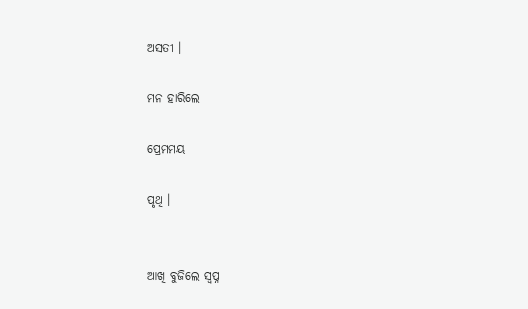ଅସତୀ ।

ମନ ହାରିଲେ

ପ୍ରେମମୟ

ପୃଥି ।


ଆଖି ବୁଜିଲେ ସ୍ବପ୍ନ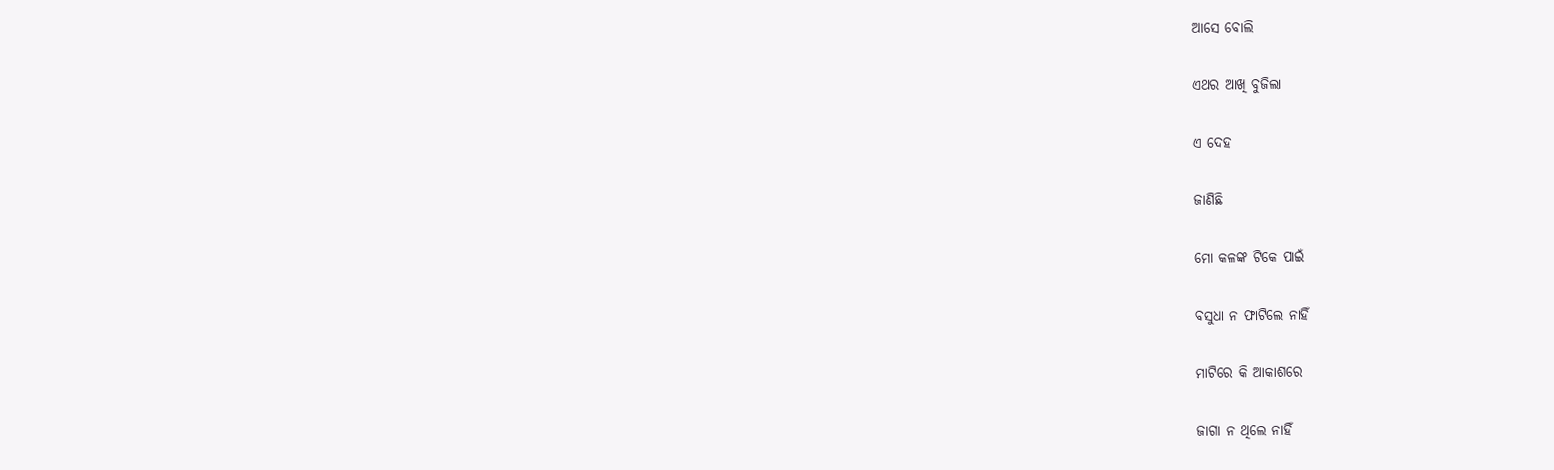ଆସେ ବୋଲି

ଏଥର ଆଖି ବୁଜିଲା

ଏ ଦେହ

ଜାଣିଛି

ମୋ କଳଙ୍କ ଟିକେ ପାଇଁ

ବସୁଧା ନ ଫାଟିଲେ ନାହିଁ

ମାଟିରେ କି ଆକାଶରେ

ଜାଗା ନ ଥିଲେ ନାହିଁ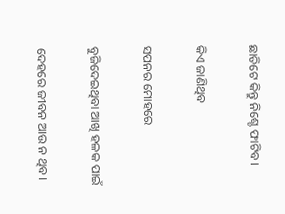ଛାତିଟେ କିନ୍ତୁ ନିଶ୍ଚେ ଫାଟିବ।

କିଏ ଜାଣିଥିବ

ସପନର ମୋହରେ

ବୁଜିଦେଇଥିବା ଆଖି ହଳକ ପାଇଁ

ଦେହରେ ଜୀବନ ଆଉ ନ ଥିବ।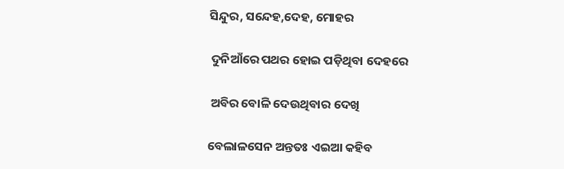ସିନ୍ଦୁର, ସନ୍ଦେହ,ଦେହ, ମୋହର

 ଦୁନିଆଁରେ ପଥର ହୋଇ ପଡ଼ିଥିବା ଦେହରେ

 ଅବିର ବୋଳି ଦେଉଥିବାର ଦେଖି

ବେଲାଳସେନ ଅନ୍ତତଃ ଏଇଆ କହିବ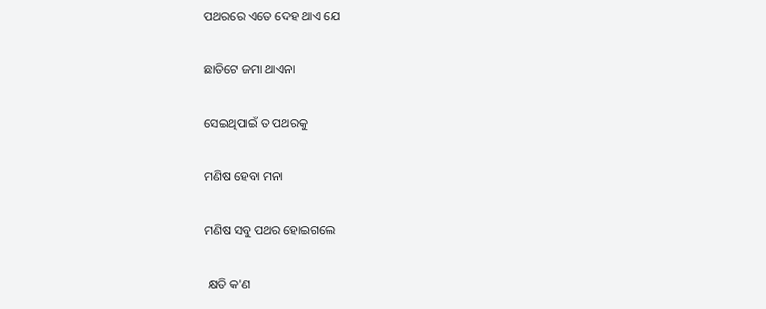ପଥରରେ ଏତେ ଦେହ ଥାଏ ଯେ

ଛାତିଟେ ଜମା ଥାଏନା

ସେଇଥିପାଇଁ ତ ପଥରକୁ

ମଣିଷ ହେବା ମନା

ମଣିଷ ସବୁ ପଥର ହୋଇଗଲେ

 କ୍ଷତି କ'ଣ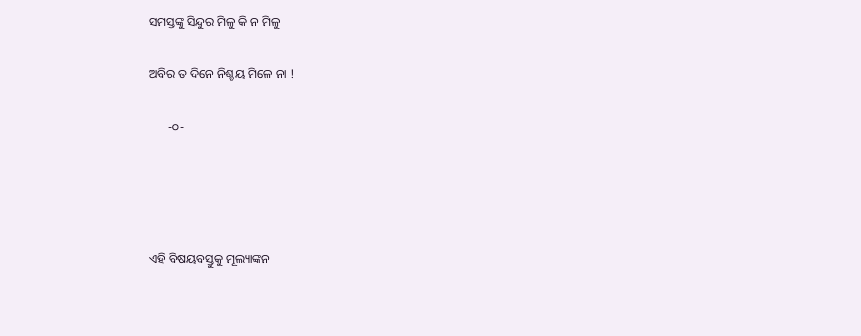ସମସ୍ତଙ୍କୁ ସିନ୍ଦୁର ମିଳୁ କି ନ ମିଳୁ

ଅବିର ତ ଦିନେ ନିଶ୍ଚୟ ମିଳେ ନା !

      -୦-




ଏହି ବିଷୟବସ୍ତୁକୁ ମୂଲ୍ୟାଙ୍କନ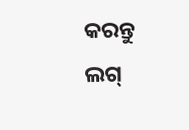କରନ୍ତୁ
ଲଗ୍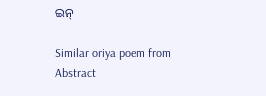ଇନ୍

Similar oriya poem from Abstract